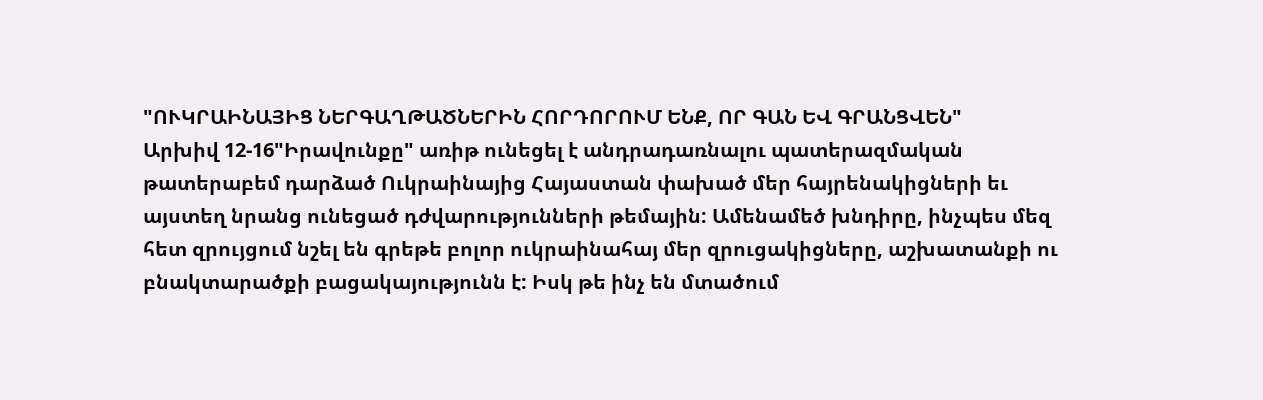"ՈՒԿՐԱԻՆԱՅԻՑ ՆԵՐԳԱՂԹԱԾՆԵՐԻՆ ՀՈՐԴՈՐՈՒՄ ԵՆՔ, ՈՐ ԳԱՆ ԵՎ ԳՐԱՆՑՎԵՆ"
Արխիվ 12-16"Իրավունքը" առիթ ունեցել է անդրադառնալու պատերազմական թատերաբեմ դարձած Ուկրաինայից Հայաստան փախած մեր հայրենակիցների եւ այստեղ նրանց ունեցած դժվարությունների թեմային: Ամենամեծ խնդիրը, ինչպես մեզ հետ զրույցում նշել են գրեթե բոլոր ուկրաինահայ մեր զրուցակիցները, աշխատանքի ու բնակտարածքի բացակայությունն է: Իսկ թե ինչ են մտածում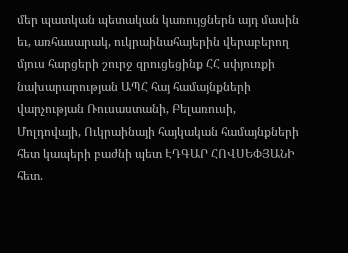մեր պատկան պետական կառույցներն այդ մասին եւ, առհասարակ, ուկրաինահայերին վերաբերող մյուս հարցերի շուրջ զրուցեցինք ՀՀ սփյուռքի նախարարության ԱՊՀ հայ համայնքների վարչության Ռուսաստանի, Բելառուսի, Մոլդովայի, Ուկրաինայի հայկական համայնքների հետ կապերի բաժնի պետ ԷԴԳԱՐ ՀՈՎՍԵՓՅԱՆԻ հետ.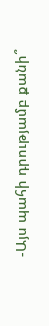-Այս պահի դրությամբ քանի՞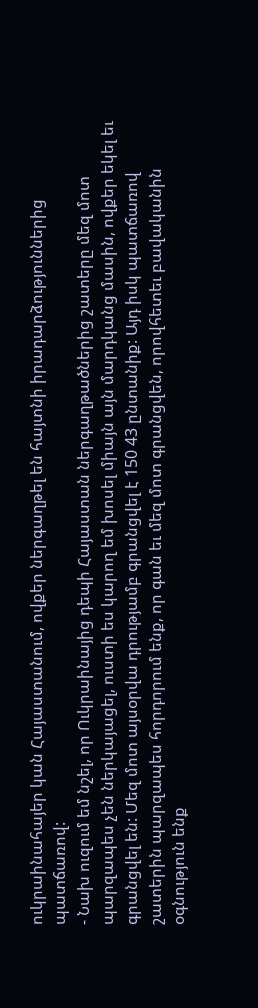ուկրաինահայեր կան Հայաստանում, ովքեր ներգաղթել են հայտնի իրադարձություններից պատճառով:
- Նախ ուզում եմ նշել, որ Ուկրաինայից դեպի Հայաստան ներգաղթածներից շատերը մեզ մոտ պարզապես չեն ներկայացել, ուստի ես կարող եմ խոսել միայն այն մարդկանց մասին, ովքեր եկել եւ գրանցվել են: Մեզ մոտ այսօրվա դրությամբ գրանցվել է 150 43 ընտանիք: Այդ իսկ պատճառով շատերին պարզապես հորդորում ենք, որ գան եւ մեզ մոտ գրանցվեն, որովհետեւ բավականին օգնություն ենք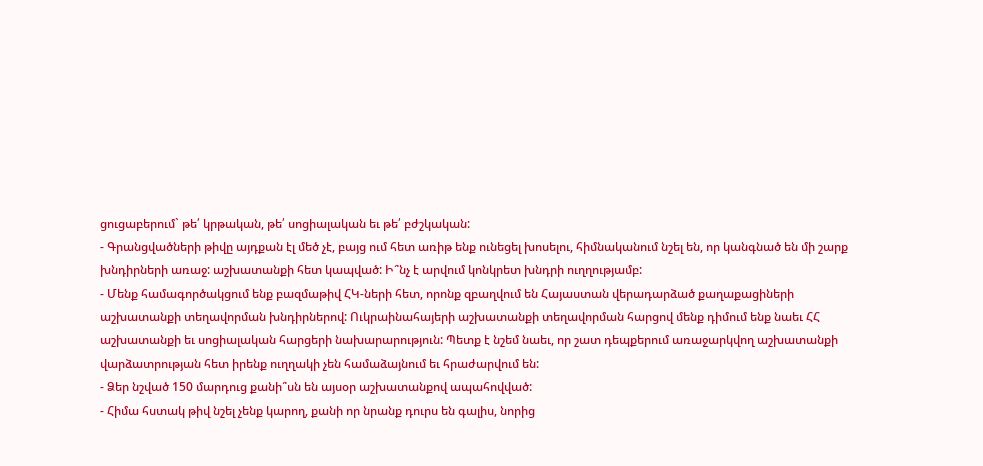ցուցաբերում` թե՛ կրթական, թե՛ սոցիալական եւ թե՛ բժշկական:
- Գրանցվածների թիվը այդքան էլ մեծ չէ, բայց ում հետ առիթ ենք ունեցել խոսելու, հիմնականում նշել են, որ կանգնած են մի շարք խնդիրների առաջ: աշխատանքի հետ կապված: Ի՞նչ է արվում կոնկրետ խնդրի ուղղությամբ:
- Մենք համագործակցում ենք բազմաթիվ ՀԿ-ների հետ, որոնք զբաղվում են Հայաստան վերադարձած քաղաքացիների աշխատանքի տեղավորման խնդիրներով: Ուկրաինահայերի աշխատանքի տեղավորման հարցով մենք դիմում ենք նաեւ ՀՀ աշխատանքի եւ սոցիալական հարցերի նախարարություն: Պետք է նշեմ նաեւ, որ շատ դեպքերում առաջարկվող աշխատանքի վարձատրության հետ իրենք ուղղակի չեն համաձայնում եւ հրաժարվում են:
- Ձեր նշված 150 մարդուց քանի՞սն են այսօր աշխատանքով ապահովված:
- Հիմա հստակ թիվ նշել չենք կարող, քանի որ նրանք դուրս են գալիս, նորից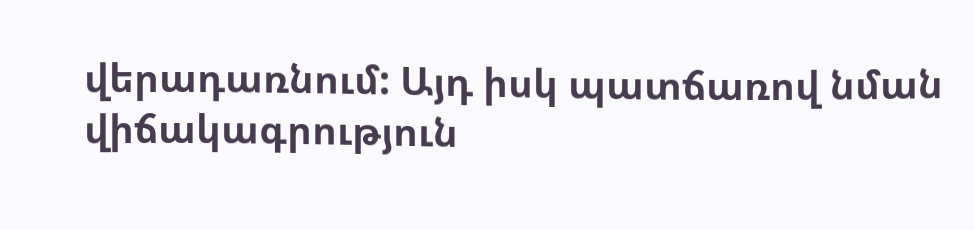վերադառնում: Այդ իսկ պատճառով նման վիճակագրություն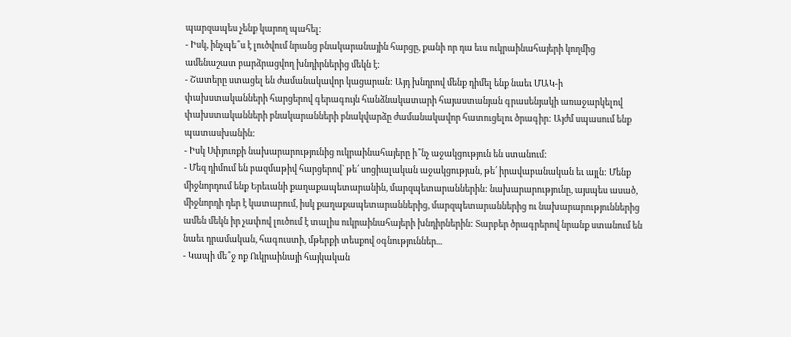պարզապես չենք կարող պահել:
- Իսկ, ինչպե՞ս է լուծվում նրանց բնակարանային հարցը, քանի որ դա եւս ուկրաինահայերի կողմից ամենաշատ բարձրացվող խնդիրներից մեկն է:
- Շատերը ստացել են ժամանակավոր կացարան: Այդ խնդրով մենք դիմել ենք նաեւ ՄԱԿ-ի փախստականների հարցերով գերագույն հանձնակատարի հայաստանյան գրասենյակի առաջարկելով փախստականների բնակարանների բնակվարձը ժամանակավոր հատուցելու ծրագիր: Այժմ սպասում ենք պատասխանին:
- Իսկ Սփյուռքի նախարարությունից ուկրաինահայերը ի՞նչ աջակցություն են ստանում:
- Մեզ դիմում են բազմաթիվ հարցերով` թե՛ սոցիալական աջակցության, թե՛ իրավաբանական եւ այլն: Մենք միջնորդում ենք Երեւանի քաղաքապետարանին, մարզպետարաններին: նախարարությունը, այսպես ասած, միջնորդի դեր է կատարում, իսկ քաղաքապետարաններից, մարզպետարաններից ու նախարարություններից ամեն մեկն իր չափով լուծում է տալիս ուկրաինահայերի խնդիրներին: Տարբեր ծրագրերով նրանք ստանում են նաեւ դրամական, հագուստի, մթերքի տեսքով օգնություններ...
- Կապի մե՞ջ ոք Ուկրաինայի հայկական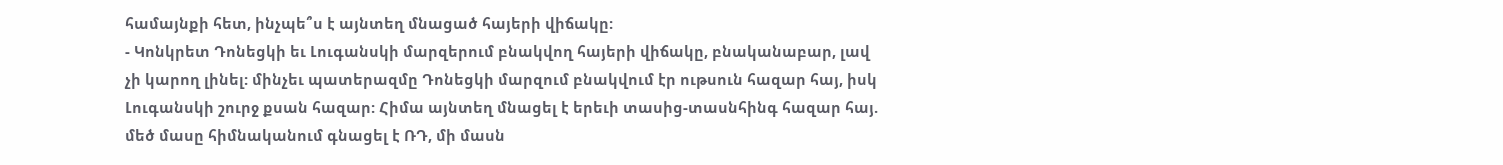համայնքի հետ, ինչպե՞ս է այնտեղ մնացած հայերի վիճակը:
- Կոնկրետ Դոնեցկի եւ Լուգանսկի մարզերում բնակվող հայերի վիճակը, բնականաբար, լավ չի կարող լինել: մինչեւ պատերազմը Դոնեցկի մարզում բնակվում էր ութսուն հազար հայ, իսկ Լուգանսկի շուրջ քսան հազար: Հիմա այնտեղ մնացել է երեւի տասից-տասնհինգ հազար հայ. մեծ մասը հիմնականում գնացել է ՌԴ, մի մասն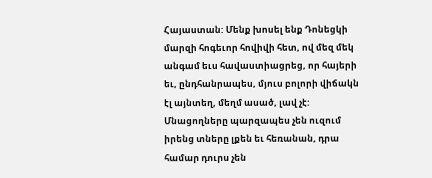Հայաստան: Մենք խոսել ենք Դոնեցկի մարզի հոգեւոր հովիվի հետ, ով մեզ մեկ անգամ եւս հավաստիացրեց, որ հայերի եւ, ընդհանրապես, մյուս բոլորի վիճակն էլ այնտեղ, մեղմ ասած, լավ չէ: Մնացողները պարզապես չեն ուզում իրենց տները լքեն եւ հեռանան, դրա համար դուրս չեն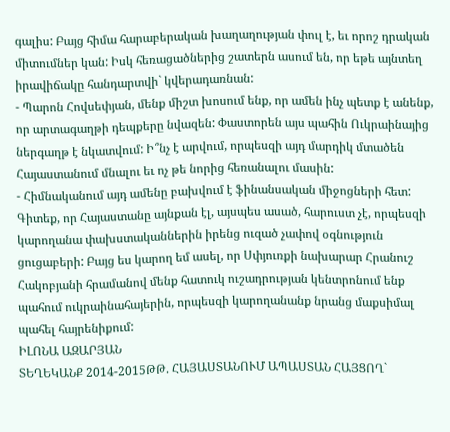գալիս: Բայց հիմա հարաբերական խաղաղության փուլ է, եւ որոշ դրական միտումներ կան: Իսկ հեռացածներից շատերն ասում են, որ եթե այնտեղ իրավիճակը հանդարտվի` կվերադառնան:
- Պարոն Հովսեփյան, մենք միշտ խոսում ենք, որ ամեն ինչ պետք է անենք, որ արտագաղթի դեպքերը նվազեն: Փաստորեն այս պահին Ուկրաինայից ներգաղթ է նկատվում: Ի՞նչ է արվում, որպեսզի այդ մարդիկ մտածեն Հայաստանում մնալու եւ ոչ թե նորից հեռանալու մասին:
- Հիմնականում այդ ամենը բախվում է ֆինանսական միջոցների հետ: Գիտեք, որ Հայաստանը այնքան էլ, այսպես ասած, հարուստ չէ, որպեսզի կարողանա փախստականներին իրենց ուզած չափով օգնություն ցուցաբերի: Բայց ես կարող եմ ասել, որ Սփյուռքի նախարար Հրանուշ Հակոբյանի հրամանով մենք հատուկ ուշադրության կենտրոնում ենք պահում ուկրաինահայերին, որպեսզի կարողանանք նրանց մաքսիմալ պահել հայրենիքում:
ԻԼՈՆԱ ԱԶԱՐՅԱՆ
ՏԵՂԵԿԱՆՔ 2014-2015ԹԹ. ՀԱՅԱՍՏԱՆՈՒՄ ԱՊԱՍՏԱՆ ՀԱՅՑՈՂ`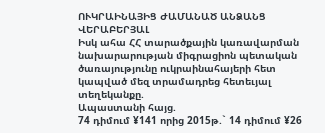ՈՒԿՐԱԻՆԱՅԻՑ ԺԱՄԱՆԱԾ ԱՆՁԱՆՑ ՎԵՐԱԲԵՐՅԱԼ
Իսկ ահա ՀՀ տարածքային կառավարման նախարարության միգրացիոն պետական ծառայությունը ուկրաինահայերի հետ կապված մեզ տրամադրեց հետեւյալ տեղեկանքը.
Ապաստանի հայց.
74 դիմում ¥141 որից 2015թ.` 14 դիմում ¥26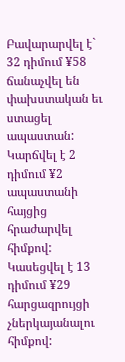Բավարարվել է` 32 դիմում ¥58 ճանաչվել են փախստական եւ ստացել ապաստան:
Կարճվել է 2 դիմում ¥2 ապաստանի հայցից հրաժարվել հիմքով:
Կասեցվել է 13 դիմում ¥29 հարցազրույցի չներկայանալու հիմքով: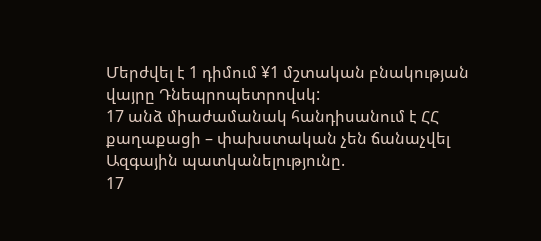Մերժվել է 1 դիմում ¥1 մշտական բնակության վայրը Դնեպրոպետրովսկ:
17 անձ միաժամանակ հանդիսանում է ՀՀ քաղաքացի – փախստական չեն ճանաչվել
Ազգային պատկանելությունը.
17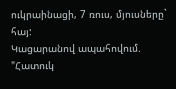ուկրաինացի, 7 ռուս, մյուսները` հայ:
Կացարանով ապահովում.
"Հատուկ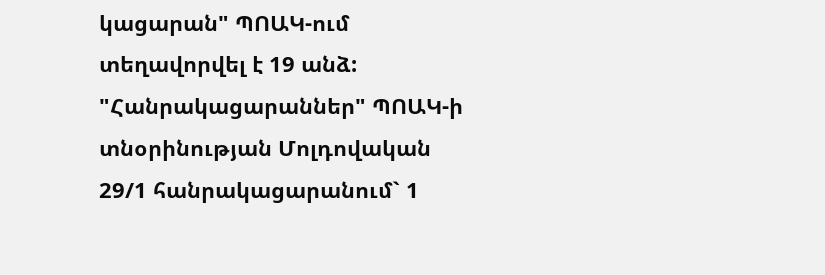կացարան" ՊՈԱԿ-ում տեղավորվել է 19 անձ:
"Հանրակացարաններ" ՊՈԱԿ-ի տնօրինության Մոլդովական 29/1 հանրակացարանում` 1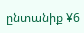ընտանիք ¥6